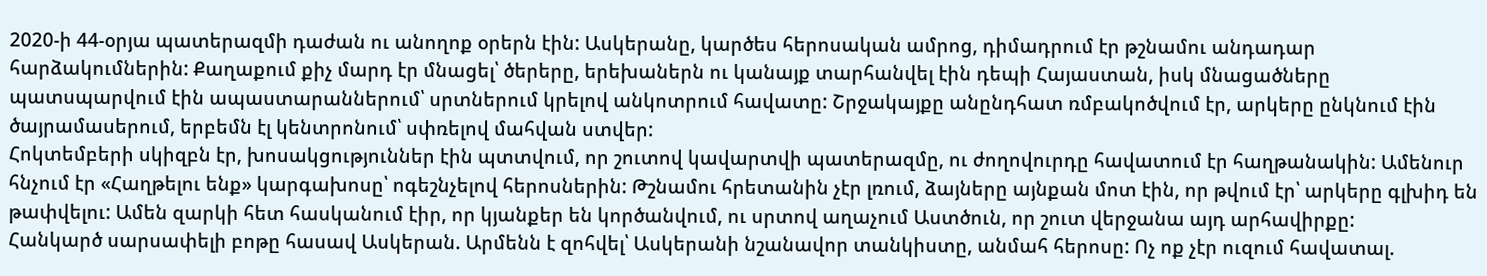2020-ի 44-օրյա պատերազմի դաժան ու անողոք օրերն էին: Ասկերանը, կարծես հերոսական ամրոց, դիմադրում էր թշնամու անդադար հարձակումներին: Քաղաքում քիչ մարդ էր մնացել՝ ծերերը, երեխաներն ու կանայք տարհանվել էին դեպի Հայաստան, իսկ մնացածները պատսպարվում էին ապաստարաններում՝ սրտներում կրելով անկոտրում հավատը: Շրջակայքը անընդհատ ռմբակոծվում էր, արկերը ընկնում էին ծայրամասերում, երբեմն էլ կենտրոնում՝ սփռելով մահվան ստվեր:
Հոկտեմբերի սկիզբն էր, խոսակցություններ էին պտտվում, որ շուտով կավարտվի պատերազմը, ու ժողովուրդը հավատում էր հաղթանակին: Ամենուր հնչում էր «Հաղթելու ենք» կարգախոսը՝ ոգեշնչելով հերոսներին: Թշնամու հրետանին չէր լռում, ձայները այնքան մոտ էին, որ թվում էր՝ արկերը գլխիդ են թափվելու: Ամեն զարկի հետ հասկանում էիր, որ կյանքեր են կործանվում, ու սրտով աղաչում Աստծուն, որ շուտ վերջանա այդ արհավիրքը:
Հանկարծ սարսափելի բոթը հասավ Ասկերան. Արմենն է զոհվել՝ Ասկերանի նշանավոր տանկիստը, անմահ հերոսը: Ոչ ոք չէր ուզում հավատալ.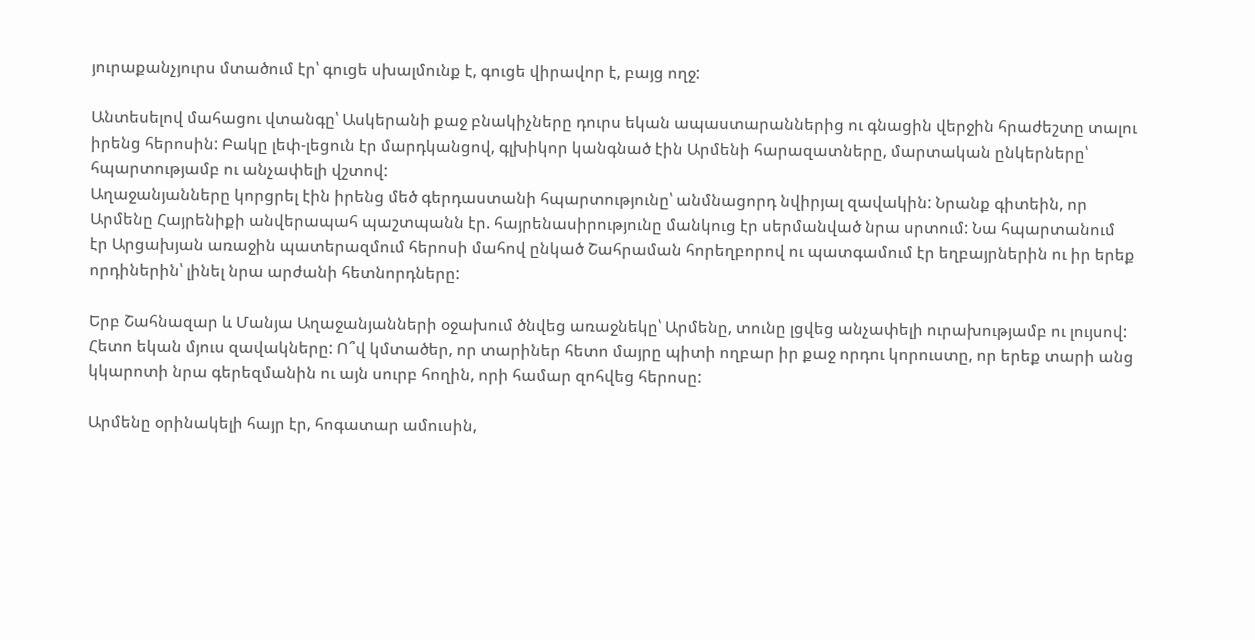յուրաքանչյուրս մտածում էր՝ գուցե սխալմունք է, գուցե վիրավոր է, բայց ողջ:

Անտեսելով մահացու վտանգը՝ Ասկերանի քաջ բնակիչները դուրս եկան ապաստարաններից ու գնացին վերջին հրաժեշտը տալու իրենց հերոսին: Բակը լեփ-լեցուն էր մարդկանցով, գլխիկոր կանգնած էին Արմենի հարազատները, մարտական ընկերները՝ հպարտությամբ ու անչափելի վշտով:
Աղաջանյանները կորցրել էին իրենց մեծ գերդաստանի հպարտությունը՝ անմնացորդ նվիրյալ զավակին: Նրանք գիտեին, որ Արմենը Հայրենիքի անվերապահ պաշտպանն էր. հայրենասիրությունը մանկուց էր սերմանված նրա սրտում: Նա հպարտանում էր Արցախյան առաջին պատերազմում հերոսի մահով ընկած Շահրաման հորեղբորով ու պատգամում էր եղբայրներին ու իր երեք որդիներին՝ լինել նրա արժանի հետնորդները:

Երբ Շահնազար և Մանյա Աղաջանյանների օջախում ծնվեց առաջնեկը՝ Արմենը, տունը լցվեց անչափելի ուրախությամբ ու լույսով: Հետո եկան մյուս զավակները: Ո՞վ կմտածեր, որ տարիներ հետո մայրը պիտի ողբար իր քաջ որդու կորուստը, որ երեք տարի անց կկարոտի նրա գերեզմանին ու այն սուրբ հողին, որի համար զոհվեց հերոսը:

Արմենը օրինակելի հայր էր, հոգատար ամուսին,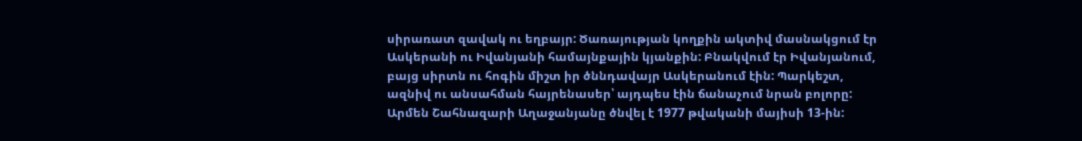սիրառատ զավակ ու եղբայր: Ծառայության կողքին ակտիվ մասնակցում էր Ասկերանի ու Իվանյանի համայնքային կյանքին: Բնակվում էր Իվանյանում, բայց սիրտն ու հոգին միշտ իր ծննդավայր Ասկերանում էին: Պարկեշտ, ազնիվ ու անսահման հայրենասեր՝ այդպես էին ճանաչում նրան բոլորը:
Արմեն Շահնազարի Աղաջանյանը ծնվել է 1977 թվականի մայիսի 13-ին: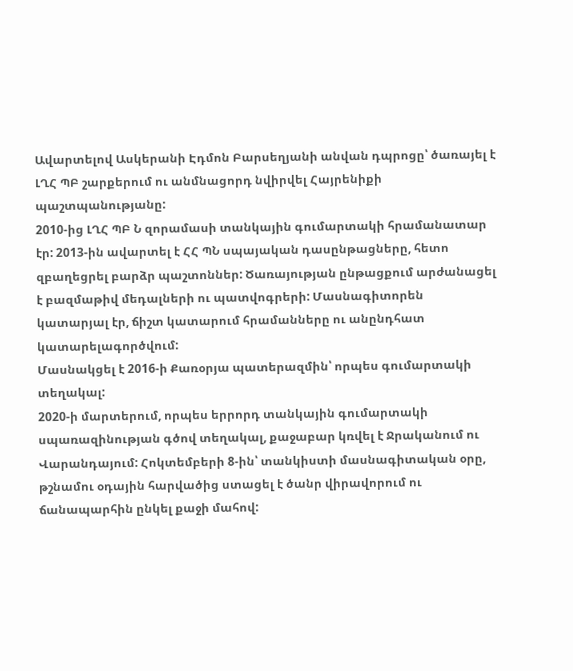Ավարտելով Ասկերանի Էդմոն Բարսեղյանի անվան դպրոցը՝ ծառայել է ԼՂՀ ՊԲ շարքերում ու անմնացորդ նվիրվել Հայրենիքի պաշտպանությանը:
2010-ից ԼՂՀ ՊԲ Ն զորամասի տանկային գումարտակի հրամանատար էր: 2013-ին ավարտել է ՀՀ ՊՆ սպայական դասընթացները, հետո զբաղեցրել բարձր պաշտոններ: Ծառայության ընթացքում արժանացել է բազմաթիվ մեդալների ու պատվոգրերի: Մասնագիտորեն կատարյալ էր, ճիշտ կատարում հրամանները ու անընդհատ կատարելագործվում:
Մասնակցել է 2016-ի Քառօրյա պատերազմին՝ որպես գումարտակի տեղակալ:
2020-ի մարտերում, որպես երրորդ տանկային գումարտակի սպառազինության գծով տեղակալ, քաջաբար կռվել է Ջրականում ու Վարանդայում: Հոկտեմբերի 8-ին՝ տանկիստի մասնագիտական օրը, թշնամու օդային հարվածից ստացել է ծանր վիրավորում ու ճանապարհին ընկել քաջի մահով: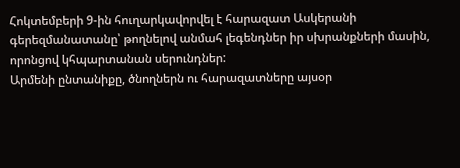Հոկտեմբերի 9-ին հուղարկավորվել է հարազատ Ասկերանի գերեզմանատանը՝ թողնելով անմահ լեգենդներ իր սխրանքների մասին, որոնցով կհպարտանան սերունդներ:
Արմենի ընտանիքը, ծնողներն ու հարազատները այսօր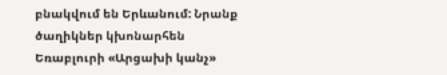բնակվում են Երևանում: Նրանք ծաղիկներ կխոնարհեն Եռաբլուրի «Արցախի կանչ»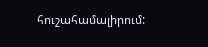հուշահամալիրում: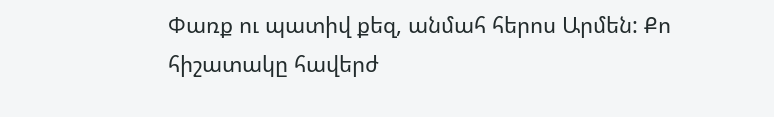Փառք ու պատիվ քեզ, անմահ հերոս Արմեն: Քո հիշատակը հավերժ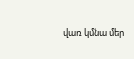վառ կմնա մեր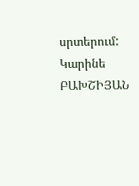սրտերում:
Կարինե ԲԱԽՇԻՅԱՆ